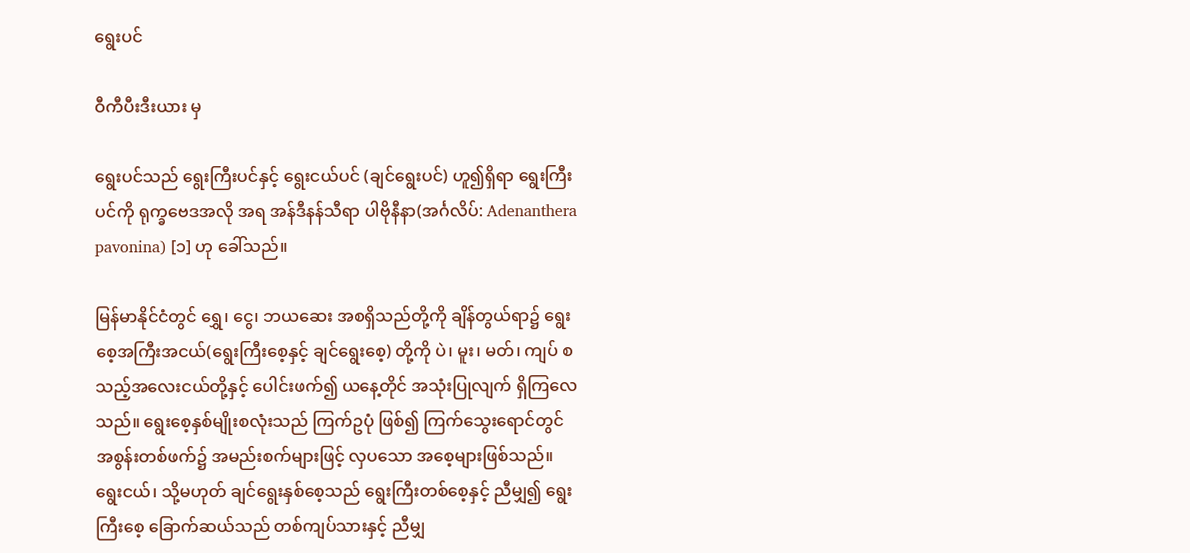ရွေးပင်

ဝီကီပီးဒီးယား မှ

ရွေးပင်သည် ရွေးကြီးပင်နှင့် ရွေးငယ်ပင် (ချင်ရွေးပင်) ဟူ၍ရှိရာ ရွေးကြီးပင်ကို ရုက္ခဗေဒအလို အရ အန်ဒီနန်သီရာ ပါဗိုနီနာ(အင်္ဂလိပ်: Adenanthera pavonina) [၁] ဟု ခေါ်သည်။

မြန်မာနိုင်ငံတွင် ရွှေ၊ ငွေ၊ ဘယဆေး အစရှိသည်တို့ကို ချိန်တွယ်ရာ၌ ရွေးစေ့အကြီးအငယ်(ရွေးကြီးစေ့နှင့် ချင်ရွေးစေ့) တို့ကို ပဲ၊ မူး၊ မတ်၊ ကျပ် စသည့်အလေးငယ်တို့နှင့် ပေါင်းဖက်၍ ယနေ့တိုင် အသုံးပြုလျက် ရှိကြလေသည်။ ရွေးစေ့နှစ်မျိုးစလုံးသည် ကြက်ဥပုံ ဖြစ်၍ ကြက်သွေးရောင်တွင် အစွန်းတစ်ဖက်၌ အမည်းစက်များဖြင့် လှပသော အစေ့များဖြစ်သည်။ ရွေးငယ်၊ သို့မဟုတ် ချင်ရွေးနှစ်စေ့သည် ရွေးကြီးတစ်စေ့နှင့် ညီမျှ၍ ရွေးကြီးစေ့ ခြောက်ဆယ်သည် တစ်ကျပ်သားနှင့် ညီမျှ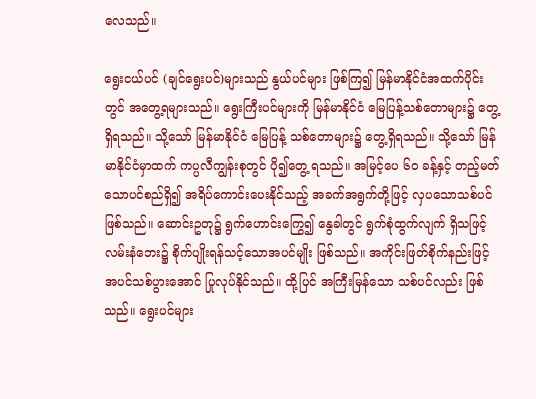လေသည်။

ရွေးငယ်ပင် (ချင်ရွေးပင်)များသည် နွယ်ပင်များ ဖြစ်ကြ၍ မြန်မာနိုင်ငံအထက်ပိုင်းတွင် အတွေ့ရများသည်။ ရွေးကြီးပင်များကို မြန်မာနိုင်ငံ မြေပြန့်သစ်တောများ၌ တွေ့ရှိရသည်။ သို့သော် မြန်မာနိုင်ငံ မြေပြန့် သစ်တောများ၌ တွေ့ရှိရသည်။ သို့သော် မြန်မာနိုင်ငံမှာထက် ကပ္ပလီကျွန်းစုတွင် ပို၍တွေ့ ရသည်။ အမြင့်ပေ ၆ဝ ခန့်နှင့် တည့်မတ်သောပင်စည်ရှိ၍ အရိပ်ကောင်းပေးနိုင်သည့် အခက်အရွက်တို့ဖြင့် လှပသောသစ်ပင်ဖြစ်သည်။ ဆောင်းဥတု၌ ရွက်ဟောင်းကြွေ၍ နွေခါတွင် ရွက်စုံထွက်လျက် ရှိသဖြင့် လမ်းနံဘေး၌ စိုက်ပျိုးရန်သင့်သောအပင်မျိုး ဖြစ်သည်။ အကိုင်းဖြတ်စိုက်နည်းဖြင့် အပင်သစ်ပွားအောင် ပြုလုပ်နိုင်သည်။ ထို့ပြင် အကြီးမြန်သော သစ်ပင်လည်း ဖြစ်သည်။ ရွေးပင်များ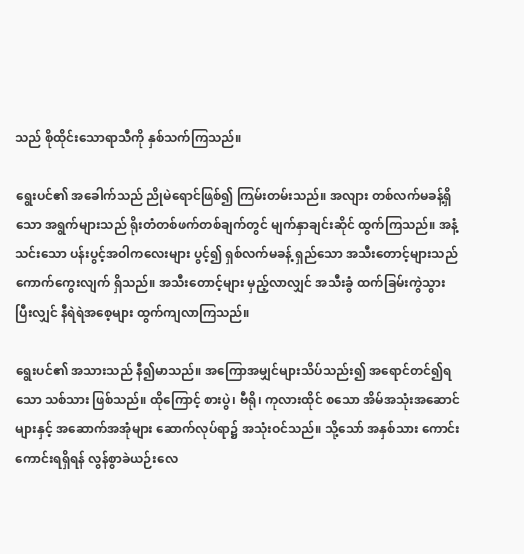သည် စိုထိုင်းသောရာသီကို နှစ်သက်ကြသည်။

ရွေးပင်၏ အခေါက်သည် ညိုမဲရောင်ဖြစ်၍ ကြမ်းတမ်းသည်။ အလျား တစ်လက်မခန့်ရှိသော အရွက်များသည် ရိုးတံတစ်ဖက်တစ်ချက်တွင် မျက်နှာချင်းဆိုင် ထွက်ကြသည်။ အနံ့သင်းသော ပန်းပွင့်အဝါကလေးများ ပွင့်၍ ရှစ်လက်မခန့် ရှည်သော အသီးတောင့်များသည် ကောက်ကွေးလျက် ရှိသည်။ အသီးတောင့်များ မှည့်လာလျှင် အသီးခွံ ထက်ခြမ်းကွဲသွားပြီးလျှင် နီရဲရဲအစေ့များ ထွက်ကျလာကြသည်။

ရွေးပင်၏ အသားသည် နီ၍မာသည်။ အကြောအမျှင်များသိပ်သည်း၍ အရောင်တင်၍ရသော သစ်သား ဖြစ်သည်။ ထိုကြောင့် စားပွဲ၊ ဗီရို၊ ကုလားထိုင် စသော အိမ်အသုံးအဆောင်များနှင့် အဆောက်အအုံများ ဆောက်လုပ်ရာ၌ အသုံးဝင်သည်။ သို့သော် အနှစ်သား ကောင်းကောင်းရရှိရန် လွန်စွာခဲယဉ်းလေ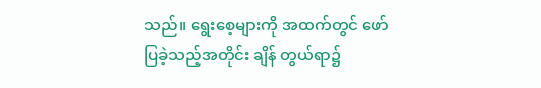သည်။ ရွေးစေ့များကို အထက်တွင် ဖော်ပြခဲ့သည့်အတိုင်း ချိန် တွယ်ရာ၌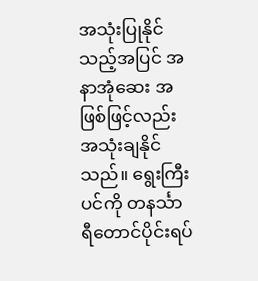အသုံးပြုနိုင်သည့်အပြင် အနာအုံဆေး အဖြစ်ဖြင့်လည်း အသုံးချနိုင်သည်။ ရွေးကြီးပင်ကို တနင်္သာရီတောင်ပိုင်းရပ်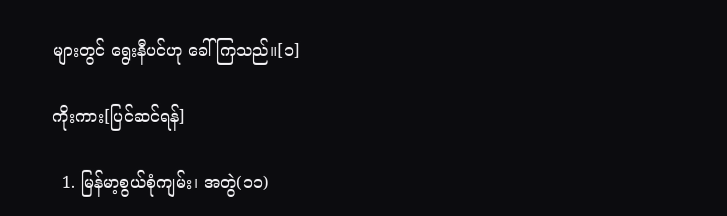များတွင် ရွေးနီပင်ဟု ခေါ်ကြသည်။[၁]

ကိုးကား[ပြင်ဆင်ရန်]

  1. မြန်မာ့စွယ်စုံကျမ်း၊ အတွဲ(၁၁)